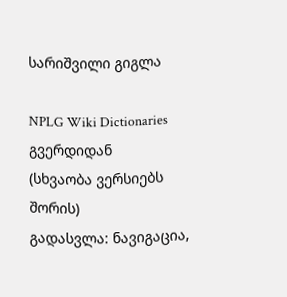სარიშვილი გიგლა

NPLG Wiki Dictionaries გვერდიდან
(სხვაობა ვერსიებს შორის)
გადასვლა: ნავიგაცია,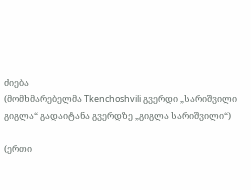ძიება
(მომხმარებელმა Tkenchoshvili გვერდი „სარიშვილი გიგლა“ გადაიტანა გვერდზე „გიგლა სარიშვილი“)

(ერთი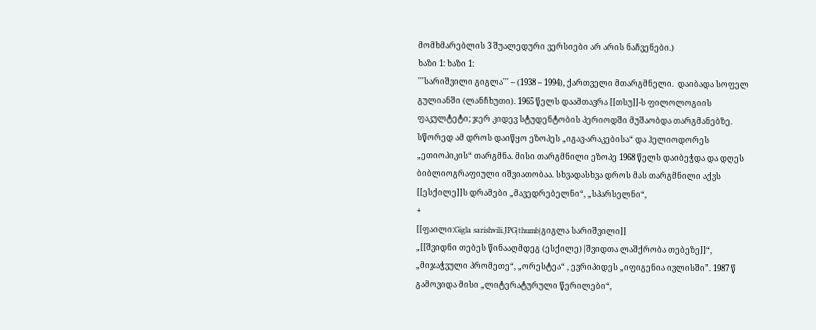მომხმარებლის 3 შუალედური ვერსიები არ არის ნაჩვენები.)
ხაზი 1: ხაზი 1:
'''სარიშვილი გიგლა''' – (1938 – 1994), ქართველი მთარგმნელი.  დაიბადა სოფელ გულიანში (ლანჩხუთი). 1965 წელს დაამთავრა [[თსუ]]-ს ფილოლოგიის ფაკულტეტი; ჯერ კიდევ სტუდენტობის პერიოდში მუშაობდა თარგმანებზე. სწორედ ამ დროს დაიწყო ეზოპეს „იგავ-არაკებისა“ და ჰელიოდორეს „ეთიოპიკის“ თარგმნა. მისი თარგმნილი ეზოპე 1968 წელს დაიბეჭდა და დღეს ბიბლიოგრაფიული იშვიათობაა. სხვადასხვა დროს მას თარგმნილი აქვს [[ესქილე]]ს დრამები „მავედრებელნი“, „სპარსელნი“,
+
[[ფაილი:Gigla sarishvili.JPG|thumb|გიგლა სარიშვილი]]
„[[შვიდნი თებეს წინააღმდეგ (ესქილე)|შვიდთა ლაშქრობა თებეზე]]“, „მიჯაჭვული პრომეთე“, „ორესტეა“ , ევრიპიდეს „იფიგენია ივლისში”. 1987 წ გამოვიდა მისი „ლიტერატურული წერილები“,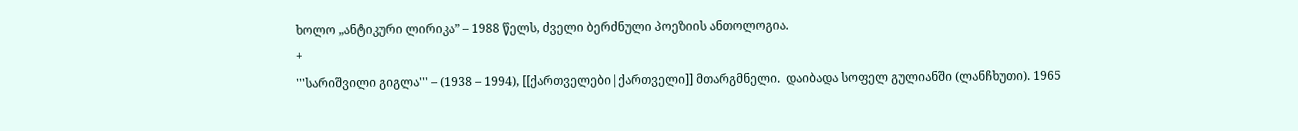ხოლო „ანტიკური ლირიკა” – 1988 წელს, ძველი ბერძნული პოეზიის ანთოლოგია.
+
'''სარიშვილი გიგლა''' – (1938 – 1994), [[ქართველები|ქართველი]] მთარგმნელი.  დაიბადა სოფელ გულიანში (ლანჩხუთი). 1965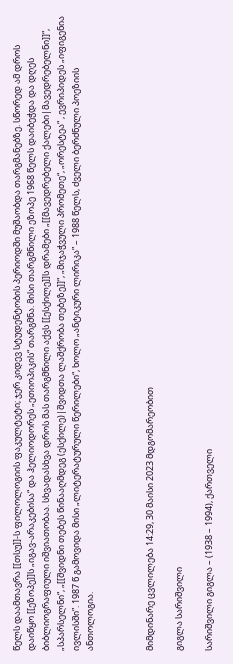წელს დაამთავრა [[თსუ]]-ს ფილოლოგიის ფაკულტეტი; ჯერ კიდევ სტუდენტობის პერიოდში მუშაობდა თარგმანებზე. სწორედ ამ დროს დაიწყო [[ეზოპე]]ს „იგავ-არაკებისა“ და ჰელიოდორეს „ეთიოპიკის“ თარგმნა. მისი თარგმნილი ეზოპე 1968 წელს დაიბეჭდა და დღეს ბიბლიოგრაფიული იშვიათობაა. სხვადასხვა დროს მას თარგმნილი აქვს [[ესქილე]]ს დრამები „[[მავედრებელი ქალები|მავედრებელნი]]“, „სპარსელნი“, „[[შვიდნი თებეს წინააღმდეგ (ესქილე)|შვიდთა ლაშქრობა თებეზე]]“, „მიჯაჭვული პრომეთე“, „ორესტეა“ , ევრიპიდეს „იფიგენია ივლისში”. 1987 წ გამოვიდა მისი „ლიტერატურული წერილები“, ხოლო „ანტიკური ლირიკა” – 1988 წელს, ძველი ბერძნული პოეზიის ანთოლოგია.



მიმდინარე ცვლილება 14:29, 30 მაისი 2023 მდგომარეობით

გიგლა სარიშვილი

სარიშვილი გიგლა – (1938 – 1994), ქართველი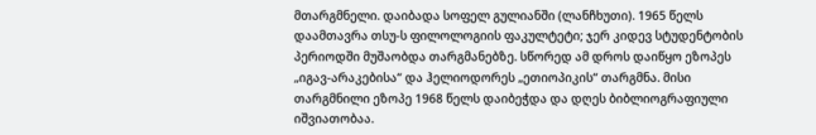მთარგმნელი. დაიბადა სოფელ გულიანში (ლანჩხუთი). 1965 წელს დაამთავრა თსუ-ს ფილოლოგიის ფაკულტეტი; ჯერ კიდევ სტუდენტობის პერიოდში მუშაობდა თარგმანებზე. სწორედ ამ დროს დაიწყო ეზოპეს „იგავ-არაკებისა“ და ჰელიოდორეს „ეთიოპიკის“ თარგმნა. მისი თარგმნილი ეზოპე 1968 წელს დაიბეჭდა და დღეს ბიბლიოგრაფიული იშვიათობაა.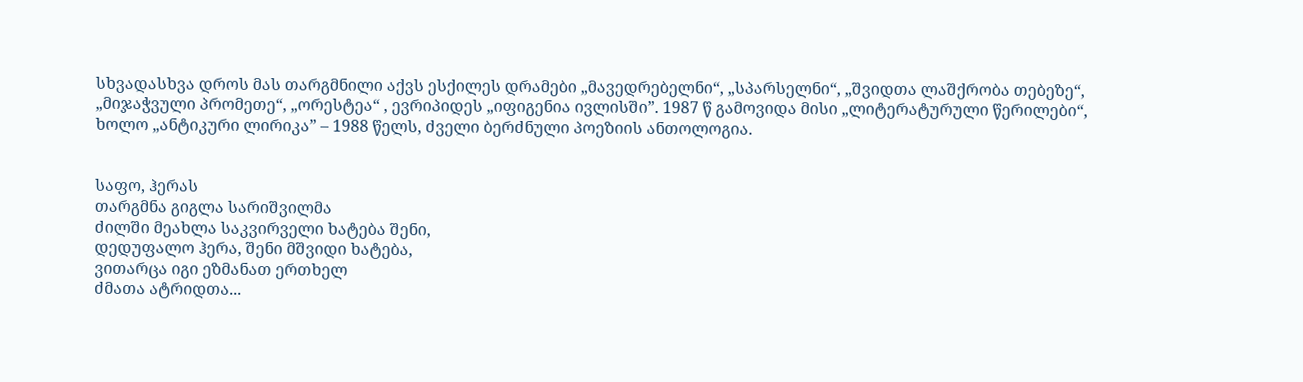სხვადასხვა დროს მას თარგმნილი აქვს ესქილეს დრამები „მავედრებელნი“, „სპარსელნი“, „შვიდთა ლაშქრობა თებეზე“, „მიჯაჭვული პრომეთე“, „ორესტეა“ , ევრიპიდეს „იფიგენია ივლისში”. 1987 წ გამოვიდა მისი „ლიტერატურული წერილები“, ხოლო „ანტიკური ლირიკა” – 1988 წელს, ძველი ბერძნული პოეზიის ანთოლოგია.


საფო, ჰერას
თარგმნა გიგლა სარიშვილმა
ძილში მეახლა საკვირველი ხატება შენი,
დედუფალო ჰერა, შენი მშვიდი ხატება,
ვითარცა იგი ეზმანათ ერთხელ
ძმათა ატრიდთა...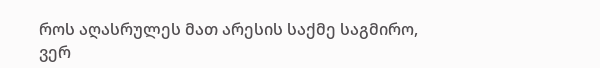როს აღასრულეს მათ არესის საქმე საგმირო,
ვერ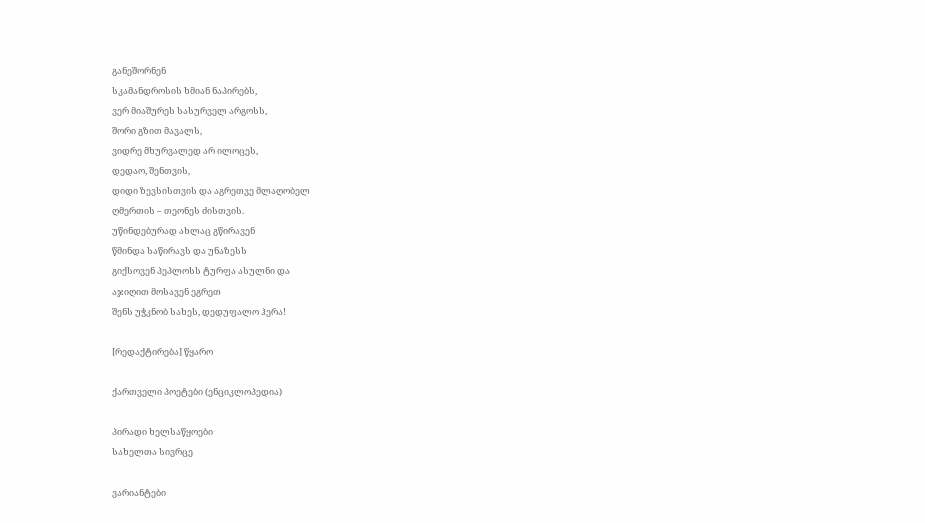განეშორნენ
სკამანდროსის ხმიან ნაპირებს,
ვერ მიაშურეს სასურველ არგოსს,
შორი გზით მავალს,
ვიდრე მხურვალედ არ ილოცეს,
დედაო, შენთვის,
დიდი ზევსისთვის და აგრეთვე მლაღობელ
ღმერთის – თეონეს ძისთვის.
უწინდებურად ახლაც გწირავენ
წმინდა საწირავს და უნაზესს
გიქსოვენ პეპლოსს ტურფა ასულნი და
აჯიღით მოსავენ ეგრეთ
შენს უჭკნობ სახეს, დედუფალო ჰერა!

[რედაქტირება] წყარო

ქართველი პოეტები (ენციკლოპედია)

პირადი ხელსაწყოები
სახელთა სივრცე

ვარიანტები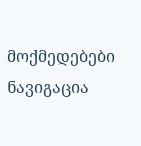მოქმედებები
ნავიგაცია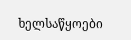ხელსაწყოები